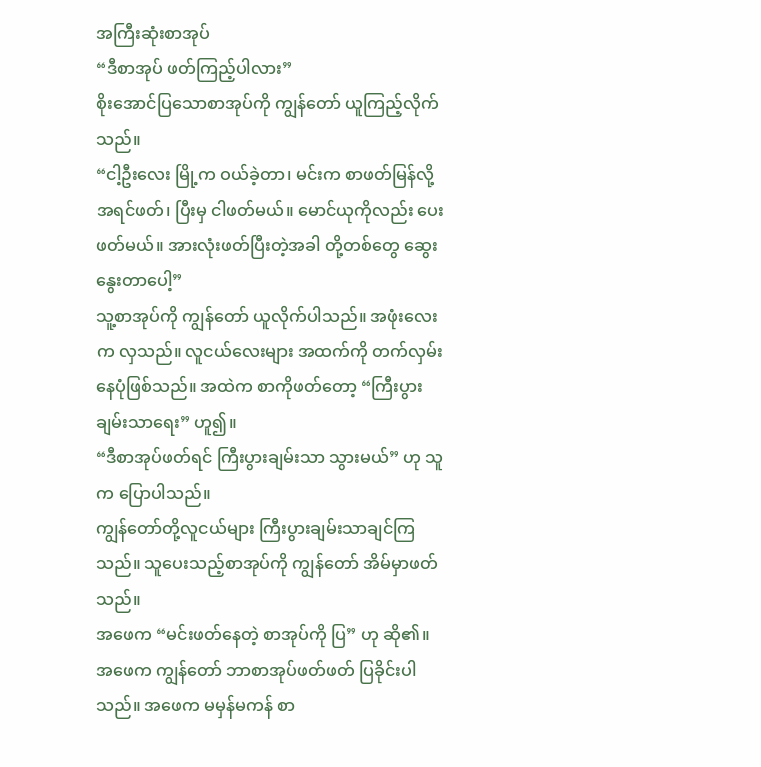အကြီးဆုံးစာအုပ်
“ဒီစာအုပ် ဖတ်ကြည့်ပါလား”
စိုးအောင်ပြသောစာအုပ်ကို ကျွန်တော် ယူကြည့်လိုက်သည်။
“ငါ့ဦးလေး မြို့က ဝယ်ခဲ့တာ၊ မင်းက စာဖတ်မြန်လို့ အရင်ဖတ်၊ ပြီးမှ ငါဖတ်မယ်။ မောင်ယုကိုလည်း ပေးဖတ်မယ်။ အားလုံးဖတ်ပြီးတဲ့အခါ တို့တစ်တွေ ဆွေးနွေးတာပေါ့”
သူ့စာအုပ်ကို ကျွန်တော် ယူလိုက်ပါသည်။ အဖုံးလေးက လှသည်။ လူငယ်လေးများ အထက်ကို တက်လှမ်းနေပုံဖြစ်သည်။ အထဲက စာကိုဖတ်တော့ “ကြီးပွားချမ်းသာရေး” ဟူ၍။
“ဒီစာအုပ်ဖတ်ရင် ကြီးပွားချမ်းသာ သွားမယ်” ဟု သူက ပြောပါသည်။
ကျွန်တော်တို့လူငယ်များ ကြီးပွားချမ်းသာချင်ကြသည်။ သူပေးသည့်စာအုပ်ကို ကျွန်တော် အိမ်မှာဖတ်သည်။
အဖေက “မင်းဖတ်နေတဲ့ စာအုပ်ကို ပြ” ဟု ဆို၏။
အဖေက ကျွန်တော် ဘာစာအုပ်ဖတ်ဖတ် ပြခိုင်းပါသည်။ အဖေက မမှန်မကန် စာ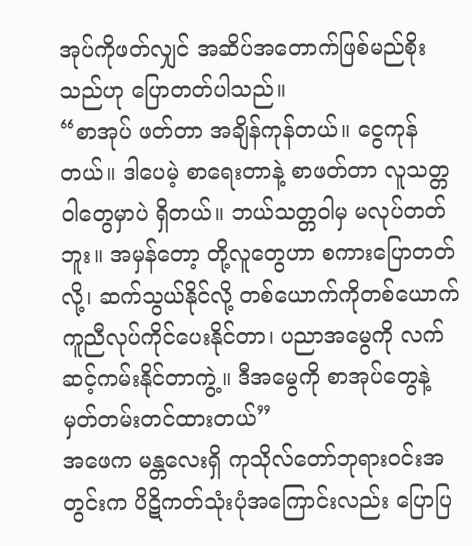အုပ်ကိုဖတ်လျှင် အဆိပ်အတောက်ဖြစ်မည်စိုးသည်ဟု ပြောတတ်ပါသည်။
“စာအုပ် ဖတ်တာ အချိန်ကုန်တယ်။ ငွေကုန်တယ်။ ဒါပေမဲ့ စာရေးတာနဲ့ စာဖတ်တာ လူသတ္တဝါတွေမှာပဲ ရှိတယ်။ ဘယ်သတ္တဝါမှ မလုပ်တတ်ဘူး။ အမှန်တော့ တို့လူတွေဟာ စကားပြောတတ်လို့၊ ဆက်သွယ်နိုင်လို့ တစ်ယောက်ကိုတစ်ယောက် ကူညီလုပ်ကိုင်ပေးနိုင်တာ၊ ပညာအမွေကို လက်ဆင့်ကမ်းနိုင်တာကွဲ့။ ဒီအမွေကို စာအုပ်တွေနဲ့ မှတ်တမ်းတင်ထားတယ်”
အဖေက မန္တလေးရှိ ကုသိုလ်တော်ဘုရားဝင်းအတွင်းက ပိဋိကတ်သုံးပုံအကြောင်းလည်း ပြောပြ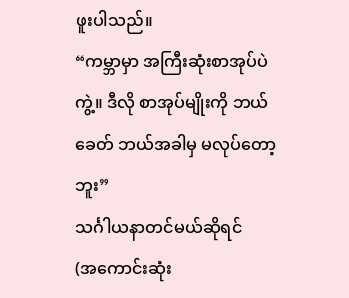ဖူးပါသည်။
“ကမ္ဘာမှာ အကြီးဆုံးစာအုပ်ပဲကွဲ့။ ဒီလို စာအုပ်မျိုးကို ဘယ်ခေတ် ဘယ်အခါမှ မလုပ်တော့ဘူး”
သင်္ဂါယနာတင်မယ်ဆိုရင်
(အကောင်းဆုံး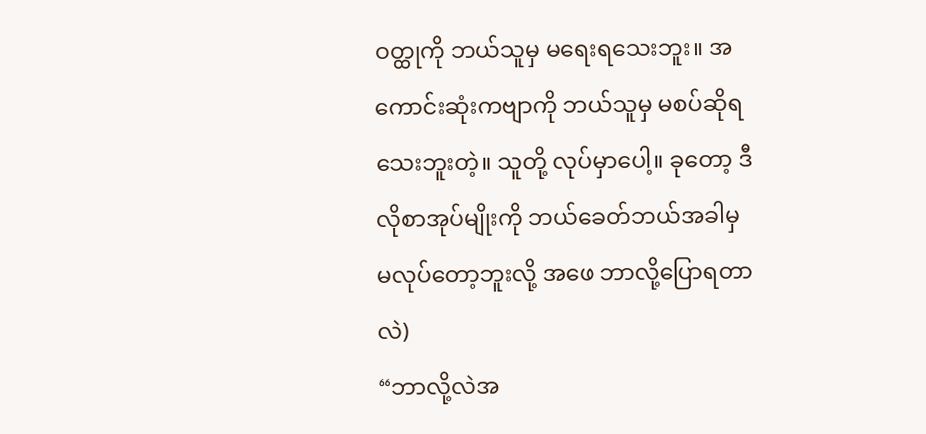ဝတ္ထုကို ဘယ်သူမှ မရေးရသေးဘူး။ အကောင်းဆုံးကဗျာကို ဘယ်သူမှ မစပ်ဆိုရသေးဘူးတဲ့။ သူတို့ လုပ်မှာပေါ့။ ခုတော့ ဒီလိုစာအုပ်မျိုးကို ဘယ်ခေတ်ဘယ်အခါမှ မလုပ်တော့ဘူးလို့ အဖေ ဘာလို့ပြောရတာလဲ)
“ဘာလို့လဲအ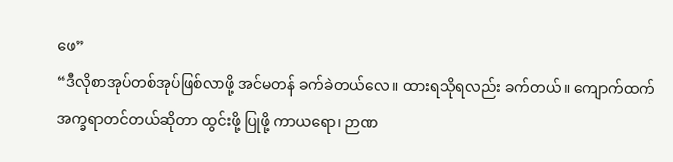ဖေ”
“ဒီလိုစာအုပ်တစ်အုပ်ဖြစ်လာဖို့ အင်မတန် ခက်ခဲတယ်လေ။ ထားရသိုရလည်း ခက်တယ်။ ကျောက်ထက်အက္ခရာတင်တယ်ဆိုတာ ထွင်းဖို့ ပြုဖို့ ကာယရော၊ ဉာဏ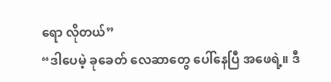ရော လိုတယ်”
“ဒါပေမဲ့ ခုခေတ် လေဆာတွေ ပေါ်နေပြီ အဖေရဲ့။ ဒီ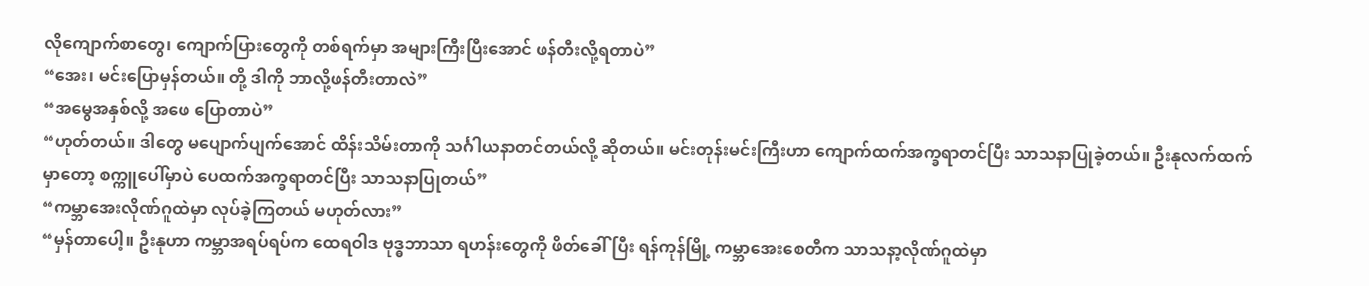လိုကျောက်စာတွေ၊ ကျောက်ပြားတွေကို တစ်ရက်မှာ အများကြီးပြီးအောင် ဖန်တီးလို့ရတာပဲ”
“အေး၊ မင်းပြောမှန်တယ်။ တို့ ဒါကို ဘာလို့ဖန်တီးတာလဲ”
“အမွေအနှစ်လို့ အဖေ ပြောတာပဲ”
“ဟုတ်တယ်။ ဒါတွေ မပျောက်ပျက်အောင် ထိန်းသိမ်းတာကို သင်္ဂါယနာတင်တယ်လို့ ဆိုတယ်။ မင်းတုန်းမင်းကြီးဟာ ကျောက်ထက်အက္ခရာတင်ပြီး သာသနာပြုခဲ့တယ်။ ဦးနုလက်ထက်မှာတော့ စက္ကူပေါ်မှာပဲ ပေထက်အက္ခရာတင်ပြီး သာသနာပြုတယ်”
“ကမ္ဘာအေးလိုဏ်ဂူထဲမှာ လုပ်ခဲ့ကြတယ် မဟုတ်လား”
“မှန်တာပေါ့။ ဦးနုဟာ ကမ္ဘာအရပ်ရပ်က ထေရဝါဒ ဗုဒ္ဓဘာသာ ရဟန်းတွေကို ဖိတ်ခေါ်ပြီး ရန်ကုန်မြို့ ကမ္ဘာအေးစေတီက သာသနာ့လိုဏ်ဂူထဲမှာ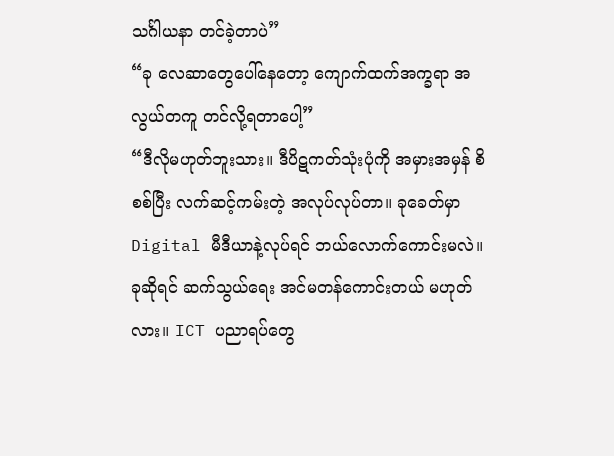သင်္ဂါယနာ တင်ခဲ့တာပဲ”
“ခု လေဆာတွေပေါ်နေတော့ ကျောက်ထက်အက္ခရာ အလွယ်တကူ တင်လို့ရတာပေါ့”
“ဒီလိုမဟုတ်ဘူးသား။ ဒီပိဋကတ်သုံးပုံကို အမှားအမှန် စိစစ်ပြီး လက်ဆင့်ကမ်းတဲ့ အလုပ်လုပ်တာ။ ခုခေတ်မှာ Digital မီဒီယာနဲ့လုပ်ရင် ဘယ်လောက်ကောင်းမလဲ။ ခုဆိုရင် ဆက်သွယ်ရေး အင်မတန်ကောင်းတယ် မဟုတ်လား။ ICT ပညာရပ်တွေ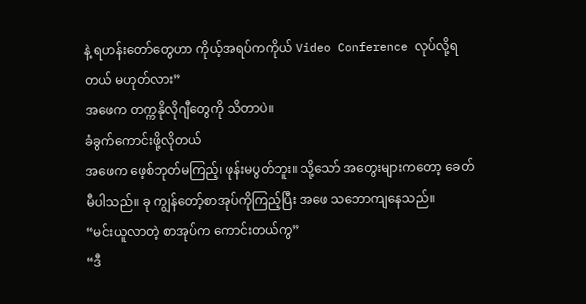နဲ့ ရဟန်းတော်တွေဟာ ကိုယ့်အရပ်ကကိုယ် Video Conference လုပ်လို့ရတယ် မဟုတ်လား”
အဖေက တက္ကနိုလိုဂျီတွေကို သိတာပဲ။
ခံခွက်ကောင်းဖို့လိုတယ်
အဖေက ဖေ့စ်ဘုတ်မကြည့်၊ ဖုန်းမပွတ်ဘူး။ သို့သော် အတွေးများကတော့ ခေတ်မီပါသည်။ ခု ကျွန်တော့်စာအုပ်ကိုကြည့်ပြီး အဖေ သဘောကျနေသည်။
“မင်းယူလာတဲ့ စာအုပ်က ကောင်းတယ်ကွ”
“ဒီ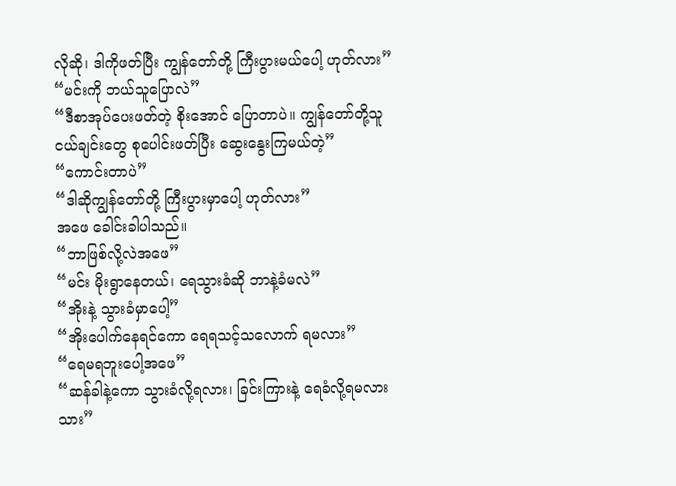လိုဆို၊ ဒါကိုဖတ်ပြီး ကျွန်တော်တို့ ကြီးပွားမယ်ပေါ့ ဟုတ်လား”
“မင်းကို ဘယ်သူပြောလဲ”
“ဒီစာအုပ်ပေးဖတ်တဲ့ စိုးအောင် ပြောတာပဲ။ ကျွန်တော်တို့သူငယ်ချင်းတွေ စုပေါင်းဖတ်ပြီး ဆွေးနွေးကြမယ်တဲ့”
“ကောင်းတာပဲ”
“ဒါဆိုကျွန်တော်တို့ ကြီးပွားမှာပေါ့ ဟုတ်လား”
အဖေ ခေါင်းခါပါသည်။
“ဘာဖြစ်လို့လဲအဖေ”
“မင်း မိုးရွာနေတယ်၊ ရေသွားခံဆို ဘာနဲ့ခံမလဲ”
“အိုးနဲ့ သွားခံမှာပေါ့”
“အိုးပေါက်နေရင်ကော ရေရသင့်သလောက် ရမလား”
“ရေမရဘူးပေါ့အဖေ”
“ဆန်ခါနဲ့ကော သွားခံလို့ရလား၊ ခြင်းကြားနဲ့ ရေခံလို့ရမလား သား”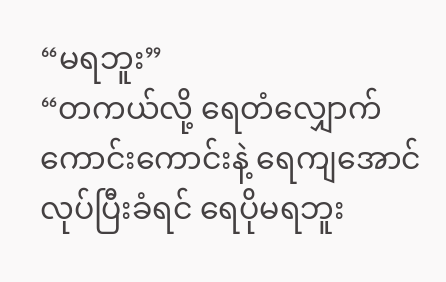“မရဘူး”
“တကယ်လို့ ရေတံလျှောက်ကောင်းကောင်းနဲ့ ရေကျအောင်လုပ်ပြီးခံရင် ရေပိုမရဘူး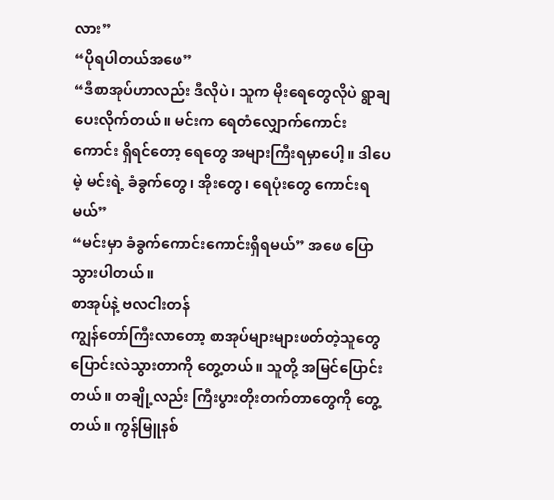လား”
“ပိုရပါတယ်အဖေ”
“ဒီစာအုပ်ဟာလည်း ဒီလိုပဲ၊ သူက မိုးရေတွေလိုပဲ ရွာချပေးလိုက်တယ်။ မင်းက ရေတံလျှောက်ကောင်းကောင်း ရှိရင်တော့ ရေတွေ အများကြီးရမှာပေါ့။ ဒါပေမဲ့ မင်းရဲ့ ခံခွက်တွေ၊ အိုးတွေ၊ ရေပုံးတွေ ကောင်းရမယ်”
“မင်းမှာ ခံခွက်ကောင်းကောင်းရှိရမယ်” အဖေ ပြောသွားပါတယ်။
စာအုပ်နဲ့ ဗလငါးတန်
ကျွန်တော်ကြီးလာတော့ စာအုပ်များများဖတ်တဲ့သူတွေ ပြောင်းလဲသွားတာကို တွေ့တယ်။ သူတို့ အမြင်ပြောင်းတယ်။ တချို့လည်း ကြီးပွားတိုးတက်တာတွေကို တွေ့တယ်။ ကွန်မြူနစ်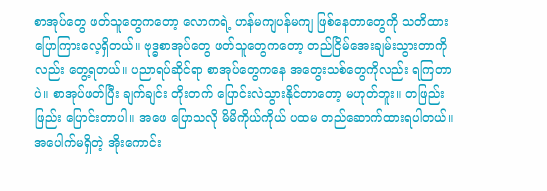စာအုပ်တွေ ဖတ်သူတွေကတော့ လောကရဲ့ ဟန်မကျပန်မကျ ဖြစ်နေတာတွေကို သတိထား ပြောကြားလေ့ရှိတယ်။ ဗုဒ္ဓစာအုပ်တွေ ဖတ်သူတွေကတော့ တည်ငြိမ်အေးချမ်းသွားတာကိုလည်း တွေ့ရတယ်။ ပညာရပ်ဆိုင်ရာ စာအုပ်တွေကနေ အတွေးသစ်တွေကိုလည်း ရကြတာပဲ။ စာအုပ်ဖတ်ပြီး ချက်ချင်း တိုးတက် ပြောင်းလဲသွားနိုင်တာတော့ မဟုတ်ဘူး။ တဖြည်းဖြည်း ပြောင်းတာပါ။ အဖေ ပြောသလို မိမိကိုယ်ကိုယ် ပထမ တည်ဆောက်ထားရပါတယ်။ အပေါက်မရှိတဲ့ အိုးကောင်း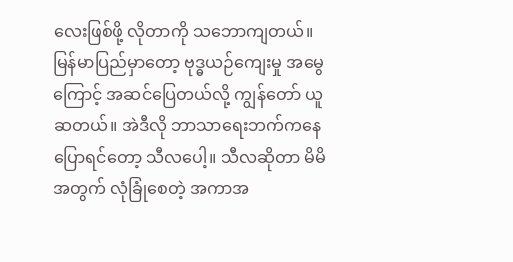လေးဖြစ်ဖို့ လိုတာကို သဘောကျတယ်။
မြန်မာပြည်မှာတော့ ဗုဒ္ဓယဉ်ကျေးမှု အမွေကြောင့် အဆင်ပြေတယ်လို့ ကျွန်တော် ယူဆတယ်။ အဲဒီလို ဘာသာရေးဘက်ကနေ ပြောရင်တော့ သီလပေါ့။ သီလဆိုတာ မိမိအတွက် လုံခြုံစေတဲ့ အကာအ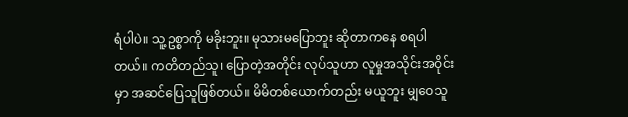ရံပါပဲ။ သူ့ဥစ္စာကို မခိုးဘူး။ မုသားမပြောဘူး ဆိုတာကနေ စရပါတယ်။ ကတိတည်သူ၊ ပြောတဲ့အတိုင်း လုပ်သူဟာ လူမှုအသိုင်းအဝိုင်းမှာ အဆင်ပြေသူဖြစ်တယ်။ မိမိတစ်ယောက်တည်း မယူဘူး မျှဝေသူ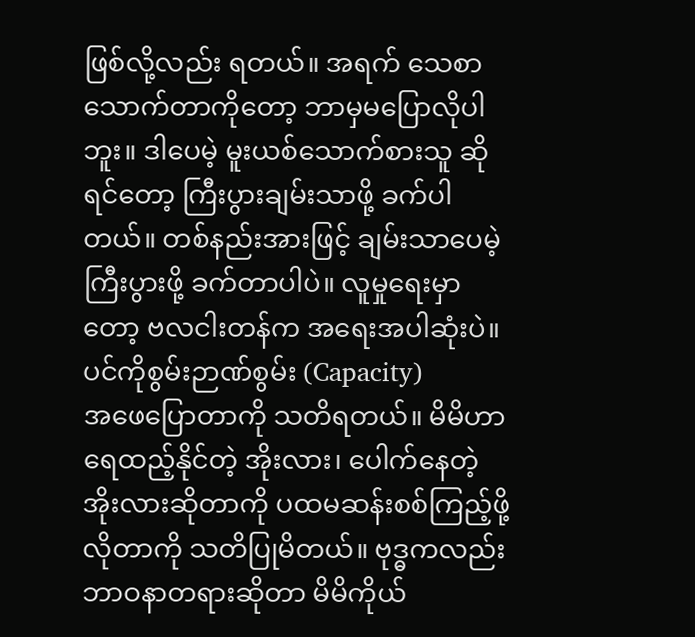ဖြစ်လို့လည်း ရတယ်။ အရက် သေစာသောက်တာကိုတော့ ဘာမှမပြောလိုပါဘူး။ ဒါပေမဲ့ မူးယစ်သောက်စားသူ ဆိုရင်တော့ ကြီးပွားချမ်းသာဖို့ ခက်ပါတယ်။ တစ်နည်းအားဖြင့် ချမ်းသာပေမဲ့ ကြီးပွားဖို့ ခက်တာပါပဲ။ လူမှုရေးမှာတော့ ဗလငါးတန်က အရေးအပါဆုံးပဲ။
ပင်ကိုစွမ်းဉာဏ်စွမ်း (Capacity)
အဖေပြောတာကို သတိရတယ်။ မိမိဟာ ရေထည့်နိုင်တဲ့ အိုးလား၊ ပေါက်နေတဲ့ အိုးလားဆိုတာကို ပထမဆန်းစစ်ကြည့်ဖို့ လိုတာကို သတိပြုမိတယ်။ ဗုဒ္ဓကလည်း ဘာဝနာတရားဆိုတာ မိမိကိုယ်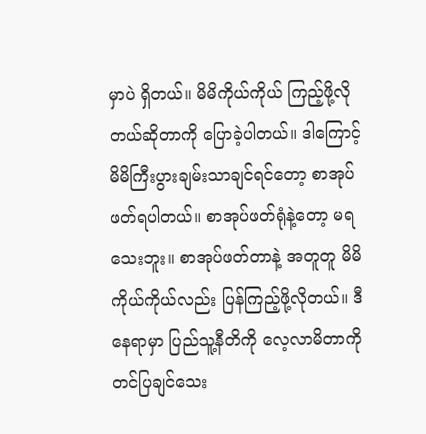မှာပဲ ရှိတယ်။ မိမိကိုယ်ကိုယ် ကြည့်ဖို့လိုတယ်ဆိုတာကို ပြောခဲ့ပါတယ်။ ဒါကြောင့် မိမိကြီးပွားချမ်းသာချင်ရင်တော့ စာအုပ်ဖတ်ရပါတယ်။ စာအုပ်ဖတ်ရုံနဲ့တော့ မရသေးဘူး။ စာအုပ်ဖတ်တာနဲ့ အတူတူ မိမိကိုယ်ကိုယ်လည်း ပြန်ကြည့်ဖို့လိုတယ်။ ဒီနေရာမှာ ပြည်သူ့နီတိကို လေ့လာမိတာကို တင်ပြချင်သေး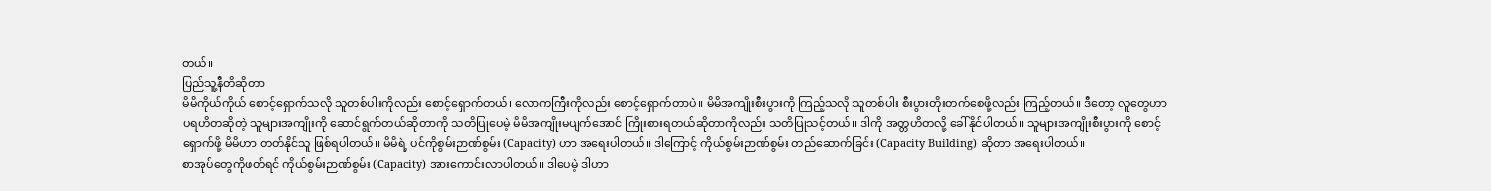တယ်။
ပြည်သူ့နီတိဆိုတာ
မိမိကိုယ်ကိုယ် စောင့်ရှောက်သလို သူတစ်ပါးကိုလည်း စောင့်ရှောက်တယ်၊ လောကကြီးကိုလည်း စောင့်ရှောက်တာပဲ။ မိမိအကျိုးစီးပွားကို ကြည့်သလို သူတစ်ပါး စီးပွားတိုးတက်စေဖို့လည်း ကြည့်တယ်။ ဒီတော့ လူတွေဟာ ပရဟိတဆိုတဲ့ သူများအကျိုးကို ဆောင်ရွက်တယ်ဆိုတာကို သတိပြုပေမဲ့ မိမိအကျိုးမပျက်အောင် ကြိုးစားရတယ်ဆိုတာကိုလည်း သတိပြုသင့်တယ်။ ဒါကို အတ္တဟိတလို့ ခေါ်နိုင်ပါတယ်။ သူများအကျိုးစီးပွားကို စောင့်ရှောက်ဖို့ မိမိဟာ တတ်နိုင်သူ ဖြစ်ရပါတယ်။ မိမိရဲ့ ပင်ကိုစွမ်းဉာဏ်စွမ်း (Capacity) ဟာ အရေးပါတယ်။ ဒါကြောင့် ကိုယ်စွမ်းဉာဏ်စွမ်း တည်ဆောက်ခြင်း (Capacity Building) ဆိုတာ အရေးပါတယ်။
စာအုပ်တွေကိုဖတ်ရင် ကိုယ်စွမ်းဉာဏ်စွမ်း (Capacity) အားကောင်းလာပါတယ်။ ဒါပေမဲ့ ဒါဟာ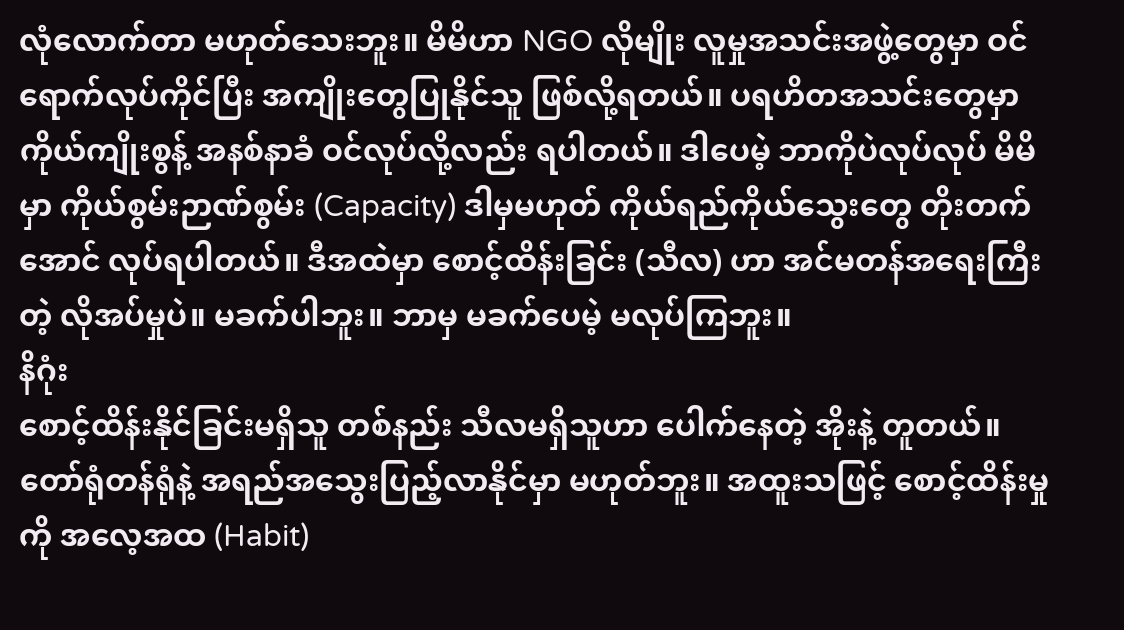လုံလောက်တာ မဟုတ်သေးဘူး။ မိမိဟာ NGO လိုမျိုး လူမှုအသင်းအဖွဲ့တွေမှာ ဝင်ရောက်လုပ်ကိုင်ပြီး အကျိုးတွေပြုနိုင်သူ ဖြစ်လို့ရတယ်။ ပရဟိတအသင်းတွေမှာ ကိုယ်ကျိုးစွန့် အနစ်နာခံ ဝင်လုပ်လို့လည်း ရပါတယ်။ ဒါပေမဲ့ ဘာကိုပဲလုပ်လုပ် မိမိမှာ ကိုယ်စွမ်းဉာဏ်စွမ်း (Capacity) ဒါမှမဟုတ် ကိုယ်ရည်ကိုယ်သွေးတွေ တိုးတက်အောင် လုပ်ရပါတယ်။ ဒီအထဲမှာ စောင့်ထိန်းခြင်း (သီလ) ဟာ အင်မတန်အရေးကြီးတဲ့ လိုအပ်မှုပဲ။ မခက်ပါဘူး။ ဘာမှ မခက်ပေမဲ့ မလုပ်ကြဘူး။
နိဂုံး
စောင့်ထိန်းနိုင်ခြင်းမရှိသူ တစ်နည်း သီလမရှိသူဟာ ပေါက်နေတဲ့ အိုးနဲ့ တူတယ်။ တော်ရုံတန်ရုံနဲ့ အရည်အသွေးပြည့်လာနိုင်မှာ မဟုတ်ဘူး။ အထူးသဖြင့် စောင့်ထိန်းမှုကို အလေ့အထ (Habit)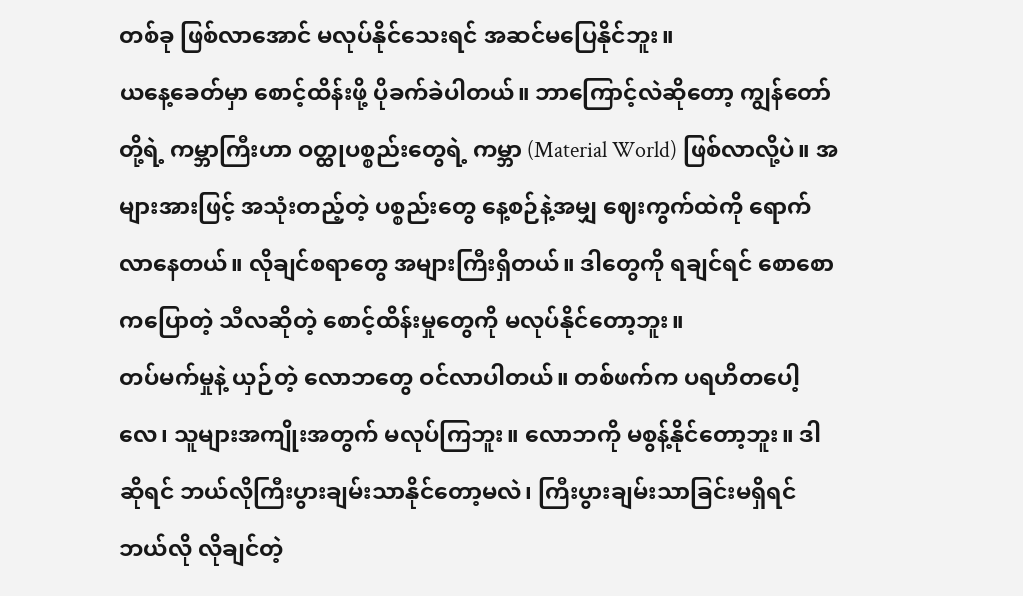တစ်ခု ဖြစ်လာအောင် မလုပ်နိုင်သေးရင် အဆင်မပြေနိုင်ဘူး။
ယနေ့ခေတ်မှာ စောင့်ထိန်းဖို့ ပိုခက်ခဲပါတယ်။ ဘာကြောင့်လဲဆိုတော့ ကျွန်တော်တို့ရဲ့ ကမ္ဘာကြီးဟာ ဝတ္ထုပစ္စည်းတွေရဲ့ ကမ္ဘာ (Material World) ဖြစ်လာလို့ပဲ။ အများအားဖြင့် အသုံးတည့်တဲ့ ပစ္စည်းတွေ နေ့စဉ်နဲ့အမျှ ဈေးကွက်ထဲကို ရောက်လာနေတယ်။ လိုချင်စရာတွေ အများကြီးရှိတယ်။ ဒါတွေကို ရချင်ရင် စောစောကပြောတဲ့ သီလဆိုတဲ့ စောင့်ထိန်းမှုတွေကို မလုပ်နိုင်တော့ဘူး။
တပ်မက်မှုနဲ့ ယှဉ်တဲ့ လောဘတွေ ဝင်လာပါတယ်။ တစ်ဖက်က ပရဟိတပေါ့လေ၊ သူများအကျိုးအတွက် မလုပ်ကြဘူး။ လောဘကို မစွန့်နိုင်တော့ဘူး။ ဒါဆိုရင် ဘယ်လိုကြီးပွားချမ်းသာနိုင်တော့မလဲ၊ ကြီးပွားချမ်းသာခြင်းမရှိရင် ဘယ်လို လိုချင်တဲ့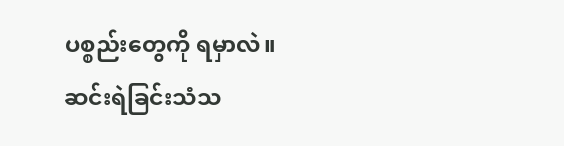ပစ္စည်းတွေကို ရမှာလဲ။ ဆင်းရဲခြင်းသံသ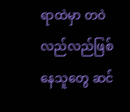ရာထဲမှာ တဝဲလည်လည်ဖြစ်နေသူတွေ ဆင်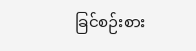ခြင်စဉ်းစား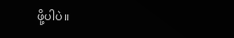ဖို့ပါပဲ။